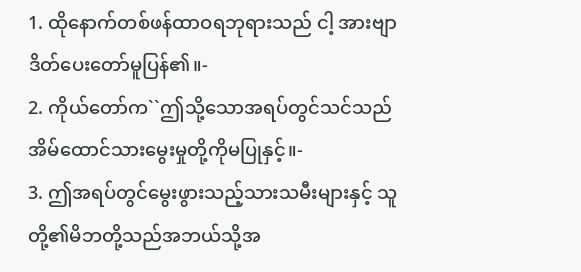1. ထိုနောက်တစ်ဖန်ထာဝရဘုရားသည် ငါ့ အားဗျာဒိတ်ပေးတော်မူပြန်၏။-
2. ကိုယ်တော်က``ဤသို့သောအရပ်တွင်သင်သည် အိမ်ထောင်သားမွေးမှုတို့ကိုမပြုနှင့်။-
3. ဤအရပ်တွင်မွေးဖွားသည့်သားသမီးများနှင့် သူတို့၏မိဘတို့သည်အဘယ်သို့အ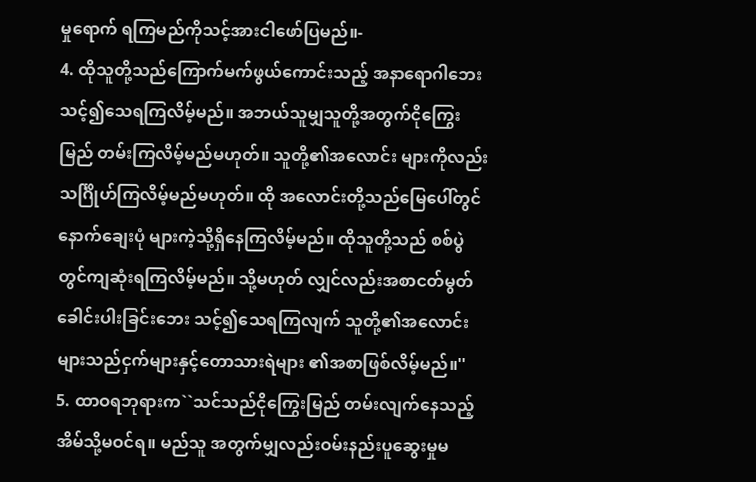မှုရောက် ရကြမည်ကိုသင့်အားငါဖော်ပြမည်။-
4. ထိုသူတို့သည်ကြောက်မက်ဖွယ်ကောင်းသည့် အနာရောဂါဘေးသင့်၍သေရကြလိမ့်မည်။ အဘယ်သူမျှသူတို့အတွက်ငိုကြွေးမြည် တမ်းကြလိမ့်မည်မဟုတ်။ သူတို့၏အလောင်း များကိုလည်းသင်္ဂြိုဟ်ကြလိမ့်မည်မဟုတ်။ ထို အလောင်းတို့သည်မြေပေါ်တွင်နောက်ချေးပုံ များကဲ့သို့ရှိနေကြလိမ့်မည်။ ထိုသူတို့သည် စစ်ပွဲတွင်ကျဆုံးရကြလိမ့်မည်။ သို့မဟုတ် လျှင်လည်းအစာငတ်မွတ်ခေါင်းပါးခြင်းဘေး သင့်၍သေရကြလျက် သူတို့၏အလောင်း များသည်ငှက်များနှင့်တောသားရဲများ ၏အစာဖြစ်လိမ့်မည်။''
5. ထာဝရဘုရားက``သင်သည်ငိုကြွေးမြည် တမ်းလျက်နေသည့် အိမ်သို့မဝင်ရ။ မည်သူ အတွက်မျှလည်းဝမ်းနည်းပူဆွေးမှုမ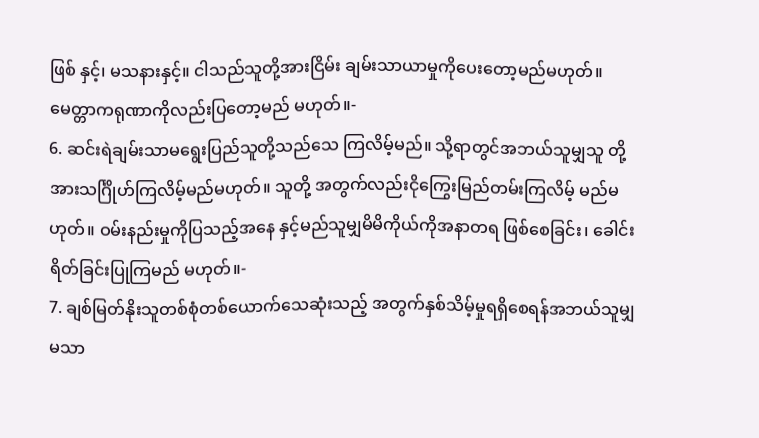ဖြစ် နှင့်၊ မသနားနှင့်။ ငါသည်သူတို့အားငြိမ်း ချမ်းသာယာမှုကိုပေးတော့မည်မဟုတ်။ မေတ္တာကရုဏာကိုလည်းပြတော့မည် မဟုတ်။-
6. ဆင်းရဲချမ်းသာမရွေးပြည်သူတို့သည်သေ ကြလိမ့်မည်။ သို့ရာတွင်အဘယ်သူမျှသူ တို့အားသင်္ဂြိုဟ်ကြလိမ့်မည်မဟုတ်။ သူတို့ အတွက်လည်းငိုကြွေးမြည်တမ်းကြလိမ့် မည်မဟုတ်။ ဝမ်းနည်းမှုကိုပြသည့်အနေ နှင့်မည်သူမျှမိမိကိုယ်ကိုအနာတရ ဖြစ်စေခြင်း၊ ခေါင်းရိတ်ခြင်းပြုကြမည် မဟုတ်။-
7. ချစ်မြတ်နိုးသူတစ်စုံတစ်ယောက်သေဆုံးသည့် အတွက်နှစ်သိမ့်မှုရရှိစေရန်အဘယ်သူမျှ မသာ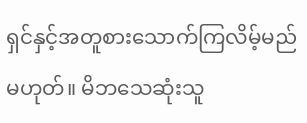ရှင်နှင့်အတူစားသောက်ကြလိမ့်မည် မဟုတ်။ မိဘသေဆုံးသူ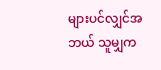များပင်လျှင်အဘယ် သူမျှက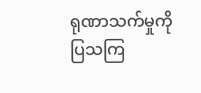ရုဏာသက်မှုကိုပြသကြ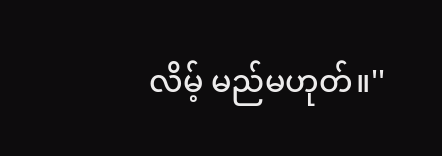လိမ့် မည်မဟုတ်။''